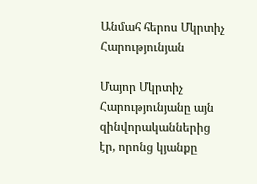Անմահ հերոս Մկրտիչ Հարությունյան

Մայոր Մկրտիչ Հարությունյանը այն զինվորականներից էր, որոնց կյանքը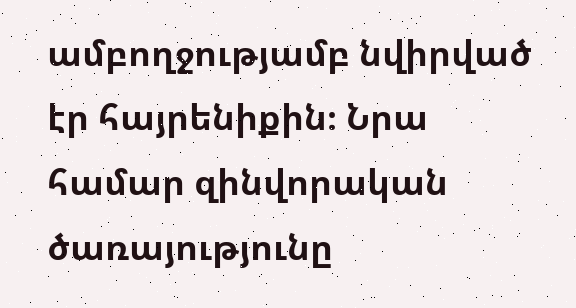ամբողջությամբ նվիրված էր հայրենիքին։ Նրա համար զինվորական ծառայությունը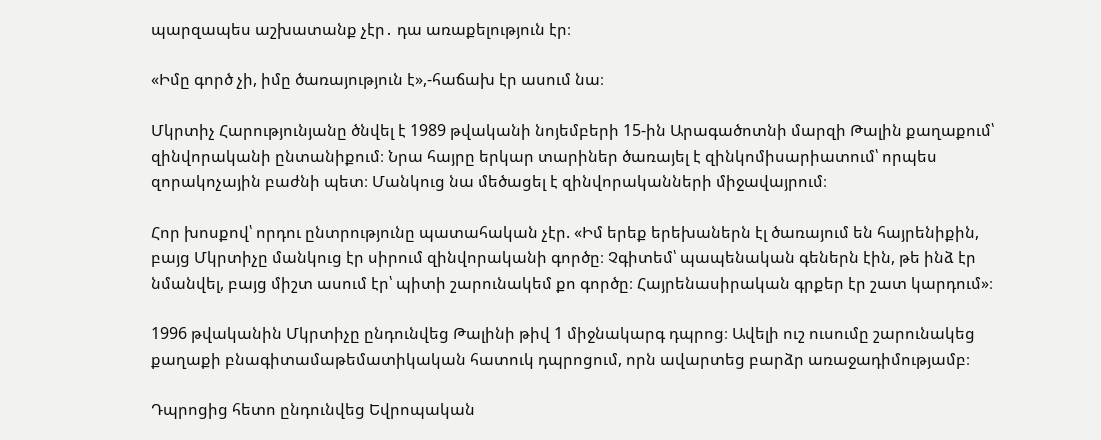պարզապես աշխատանք չէր․ դա առաքելություն էր։

«Իմը գործ չի, իմը ծառայություն է»,-հաճախ էր ասում նա։

Մկրտիչ Հարությունյանը ծնվել է 1989 թվականի նոյեմբերի 15-ին Արագածոտնի մարզի Թալին քաղաքում՝ զինվորականի ընտանիքում։ Նրա հայրը երկար տարիներ ծառայել է զինկոմիսարիատում՝ որպես զորակոչային բաժնի պետ։ Մանկուց նա մեծացել է զինվորականների միջավայրում։

Հոր խոսքով՝ որդու ընտրությունը պատահական չէր. «Իմ երեք երեխաներն էլ ծառայում են հայրենիքին, բայց Մկրտիչը մանկուց էր սիրում զինվորականի գործը։ Չգիտեմ՝ պապենական գեներն էին, թե ինձ էր նմանվել, բայց միշտ ասում էր՝ պիտի շարունակեմ քո գործը։ Հայրենասիրական գրքեր էր շատ կարդում»։

1996 թվականին Մկրտիչը ընդունվեց Թալինի թիվ 1 միջնակարգ դպրոց։ Ավելի ուշ ուսումը շարունակեց քաղաքի բնագիտամաթեմատիկական հատուկ դպրոցում, որն ավարտեց բարձր առաջադիմությամբ։

Դպրոցից հետո ընդունվեց Եվրոպական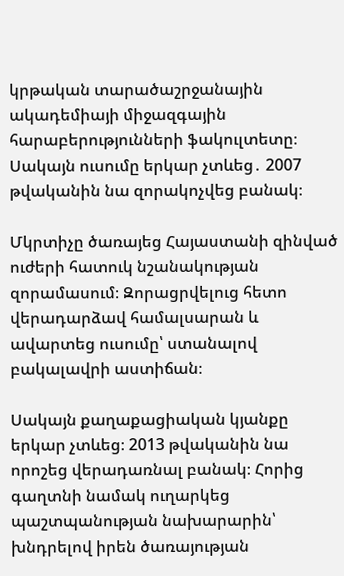կրթական տարածաշրջանային ակադեմիայի միջազգային հարաբերությունների ֆակուլտետը։ Սակայն ուսումը երկար չտևեց․ 2007 թվականին նա զորակոչվեց բանակ։

Մկրտիչը ծառայեց Հայաստանի զինված ուժերի հատուկ նշանակության զորամասում։ Զորացրվելուց հետո վերադարձավ համալսարան և ավարտեց ուսումը՝ ստանալով բակալավրի աստիճան։

Սակայն քաղաքացիական կյանքը երկար չտևեց։ 2013 թվականին նա որոշեց վերադառնալ բանակ։ Հորից  գաղտնի նամակ ուղարկեց պաշտպանության նախարարին՝ խնդրելով իրեն ծառայության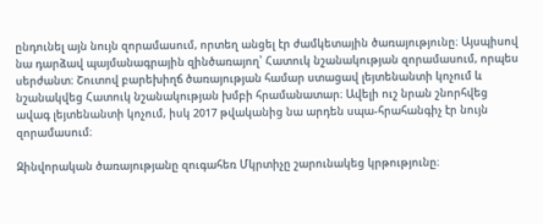ընդունել այն նույն զորամասում, որտեղ անցել էր ժամկետային ծառայությունը։ Այսպիսով նա դարձավ պայմանագրային զինծառայող՝ Հատուկ նշանակության զորամասում, որպես սերժանտ։ Շուտով բարեխիղճ ծառայության համար ստացավ լեյտենանտի կոչում և նշանակվեց Հատուկ նշանակության խմբի հրամանատար։ Ավելի ուշ նրան շնորհվեց ավագ լեյտենանտի կոչում, իսկ 2017 թվականից նա արդեն սպա-հրահանգիչ էր նույն զորամասում։

Զինվորական ծառայությանը զուգահեռ Մկրտիչը շարունակեց կրթությունը։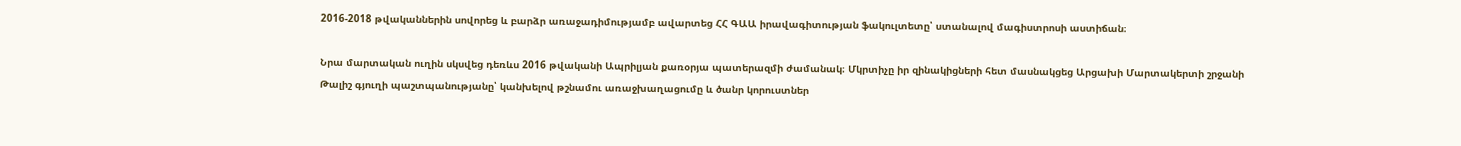2016-2018 թվականներին սովորեց և բարձր առաջադիմությամբ ավարտեց ՀՀ ԳԱԱ իրավագիտության ֆակուլտետը՝ ստանալով մագիստրոսի աստիճան։

Նրա մարտական ուղին սկսվեց դեռևս 2016 թվականի Ապրիլյան քառօրյա պատերազմի ժամանակ։ Մկրտիչը իր զինակիցների հետ մասնակցեց Արցախի Մարտակերտի շրջանի Թալիշ գյուղի պաշտպանությանը՝ կանխելով թշնամու առաջխաղացումը և ծանր կորուստներ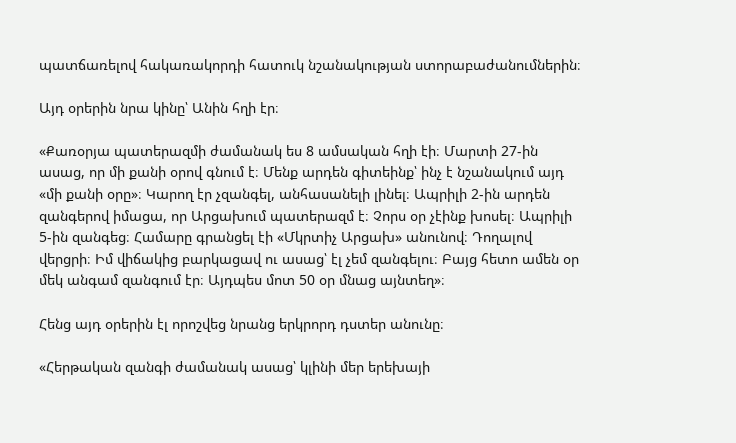պատճառելով հակառակորդի հատուկ նշանակության ստորաբաժանումներին։

Այդ օրերին նրա կինը՝ Անին հղի էր։

«Քառօրյա պատերազմի ժամանակ ես 8 ամսական հղի էի։ Մարտի 27-ին ասաց, որ մի քանի օրով գնում է։ Մենք արդեն գիտեինք՝ ինչ է նշանակում այդ «մի քանի օրը»։ Կարող էր չզանգել, անհասանելի լինել։ Ապրիլի 2-ին արդեն զանգերով իմացա, որ Արցախում պատերազմ է։ Չորս օր չէինք խոսել։ Ապրիլի 5-ին զանգեց։ Համարը գրանցել էի «Մկրտիչ Արցախ» անունով։ Դողալով վերցրի։ Իմ վիճակից բարկացավ ու ասաց՝ էլ չեմ զանգելու։ Բայց հետո ամեն օր մեկ անգամ զանգում էր։ Այդպես մոտ 50 օր մնաց այնտեղ»։

Հենց այդ օրերին էլ որոշվեց նրանց երկրորդ դստեր անունը։

«Հերթական զանգի ժամանակ ասաց՝ կլինի մեր երեխայի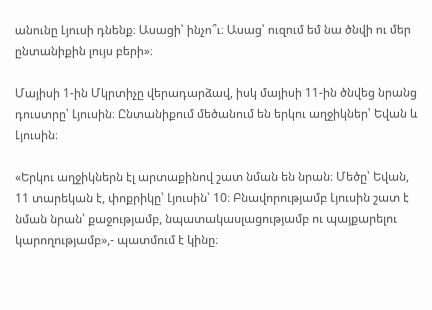անունը Լյուսի դնենք։ Ասացի՝ ինչո՞ւ։ Ասաց՝ ուզում եմ նա ծնվի ու մեր ընտանիքին լույս բերի»։

Մայիսի 1-ին Մկրտիչը վերադարձավ, իսկ մայիսի 11-ին ծնվեց նրանց դուստրը՝ Լյուսին։ Ընտանիքում մեծանում են երկու աղջիկներ՝ Եվան և Լյուսին։

«Երկու աղջիկներն էլ արտաքինով շատ նման են նրան։ Մեծը՝ Եվան, 11 տարեկան է, փոքրիկը՝ Լյուսին՝ 10։ Բնավորությամբ Լյուսին շատ է նման նրան՝ քաջությամբ, նպատակասլացությամբ ու պայքարելու կարողությամբ»,- պատմում է կինը։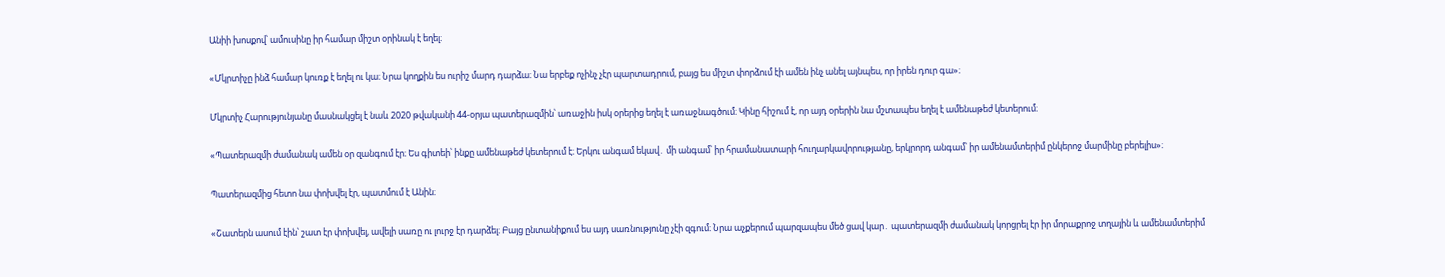Անիի խոսքով՝ ամուսինը իր համար միշտ օրինակ է եղել։

«Մկրտիչը ինձ համար կուռք է եղել ու կա։ Նրա կողքին ես ուրիշ մարդ դարձա։ Նա երբեք ոչինչ չէր պարտադրում, բայց ես միշտ փորձում էի ամեն ինչ անել այնպես, որ իրեն դուր գա»։

Մկրտիչ Հարությունյանը մասնակցել է նաև 2020 թվականի 44-օրյա պատերազմին՝ առաջին իսկ օրերից եղել է առաջնագծում։ Կինը հիշում է, որ այդ օրերին նա մշտապես եղել է ամենաթեժ կետերում։

«Պատերազմի ժամանակ ամեն օր զանգում էր։ Ես գիտեի՝ ինքը ամենաթեժ կետերում է։ Երկու անգամ եկավ․ մի անգամ՝ իր հրամանատարի հուղարկավորությանը, երկրորդ անգամ՝ իր ամենամտերիմ ընկերոջ մարմինը բերելիս»։

Պատերազմից հետո նա փոխվել էր, պատմում է Անին։

«Շատերն ասում էին՝ շատ էր փոխվել, ավելի սառը ու լուրջ էր դարձել։ Բայց ընտանիքում ես այդ սառնությունը չէի զգում։ Նրա աչքերում պարզապես մեծ ցավ կար․ պատերազմի ժամանակ կորցրել էր իր մորաքրոջ տղային և ամենամտերիմ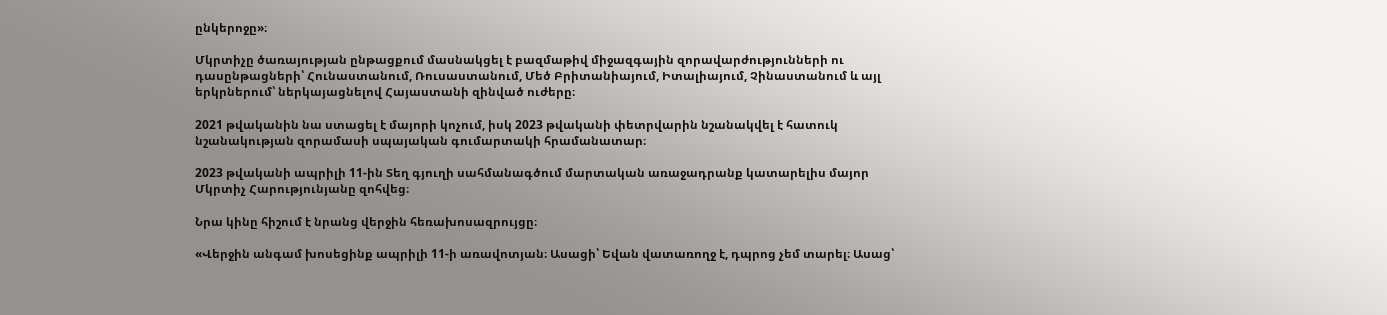ընկերոջը»։

Մկրտիչը ծառայության ընթացքում մասնակցել է բազմաթիվ միջազգային զորավարժությունների ու դասընթացների՝ Հունաստանում, Ռուսաստանում, Մեծ Բրիտանիայում, Իտալիայում, Չինաստանում և այլ երկրներում՝ ներկայացնելով Հայաստանի զինված ուժերը։

2021 թվականին նա ստացել է մայորի կոչում, իսկ 2023 թվականի փետրվարին նշանակվել է հատուկ նշանակության զորամասի սպայական գումարտակի հրամանատար։

2023 թվականի ապրիլի 11-ին Տեղ գյուղի սահմանագծում մարտական առաջադրանք կատարելիս մայոր Մկրտիչ Հարությունյանը զոհվեց։

Նրա կինը հիշում է նրանց վերջին հեռախոսազրույցը։

«Վերջին անգամ խոսեցինք ապրիլի 11-ի առավոտյան։ Ասացի՝ Եվան վատառողջ է, դպրոց չեմ տարել։ Ասաց՝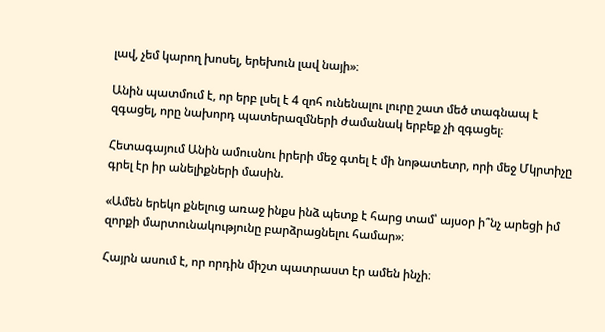լավ, չեմ կարող խոսել, երեխուն լավ նայի»։

Անին պատմում է, որ երբ լսել է 4 զոհ ունենալու լուրը շատ մեծ տագնապ է զգացել, որը նախորդ պատերազմների ժամանակ երբեք չի զգացել։

Հետագայում Անին ամուսնու իրերի մեջ գտել է մի նոթատետր, որի մեջ Մկրտիչը գրել էր իր անելիքների մասին.

«Ամեն երեկո քնելուց առաջ ինքս ինձ պետք է հարց տամ՝ այսօր ի՞նչ արեցի իմ զորքի մարտունակությունը բարձրացնելու համար»։

Հայրն ասում է, որ որդին միշտ պատրաստ էր ամեն ինչի։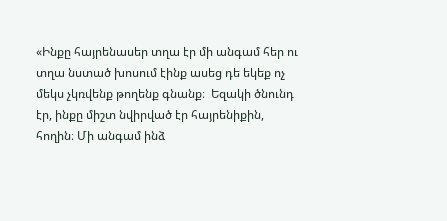«Ինքը հայրենասեր տղա էր մի անգամ հեր ու տղա նստած խոսում էինք ասեց դե եկեք ոչ մեկս չկռվենք թողենք գնանք։  Եզակի ծնունդ էր, ինքը միշտ նվիրված էր հայրենիքին, հողին։ Մի անգամ ինձ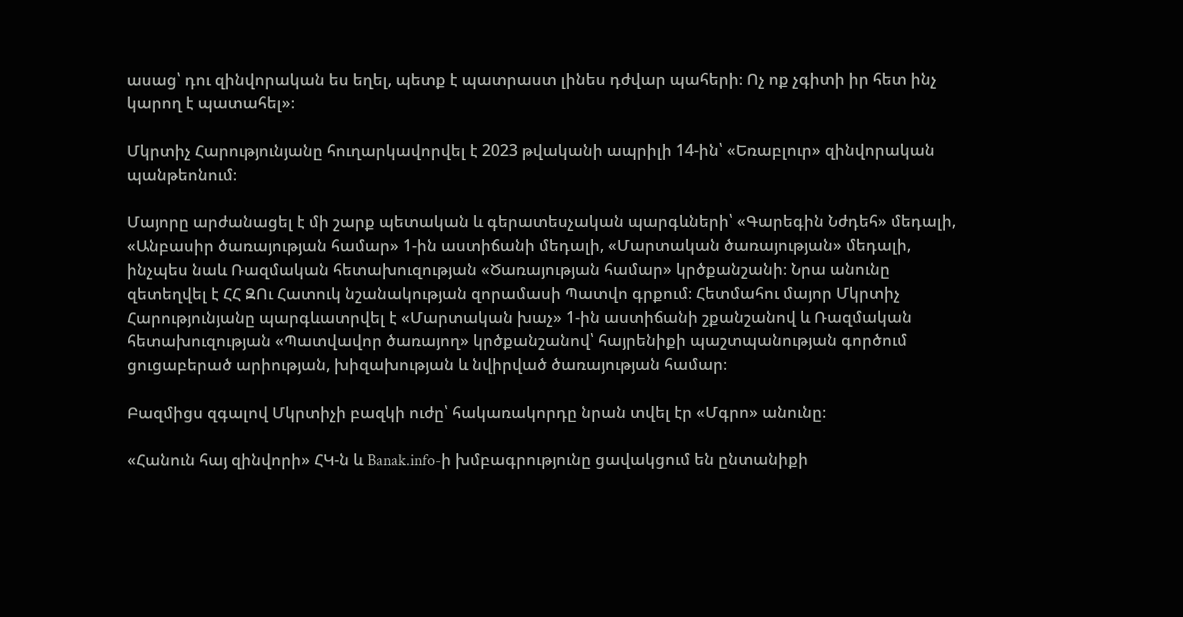ասաց՝ դու զինվորական ես եղել, պետք է պատրաստ լինես դժվար պահերի։ Ոչ ոք չգիտի իր հետ ինչ կարող է պատահել»։

Մկրտիչ Հարությունյանը հուղարկավորվել է 2023 թվականի ապրիլի 14-ին՝ «Եռաբլուր» զինվորական պանթեոնում։

Մայորը արժանացել է մի շարք պետական և գերատեսչական պարգևների՝ «Գարեգին Նժդեհ» մեդալի, «Անբասիր ծառայության համար» 1-ին աստիճանի մեդալի, «Մարտական ծառայության» մեդալի, ինչպես նաև Ռազմական հետախուզության «Ծառայության համար» կրծքանշանի։ Նրա անունը զետեղվել է ՀՀ ԶՈւ Հատուկ նշանակության զորամասի Պատվո գրքում։ Հետմահու մայոր Մկրտիչ Հարությունյանը պարգևատրվել է «Մարտական խաչ» 1-ին աստիճանի շքանշանով և Ռազմական հետախուզության «Պատվավոր ծառայող» կրծքանշանով՝ հայրենիքի պաշտպանության գործում ցուցաբերած արիության, խիզախության և նվիրված ծառայության համար։

Բազմիցս զգալով Մկրտիչի բազկի ուժը՝ հակառակորդը նրան տվել էր «Մգրո» անունը։

«Հանուն հայ զինվորի» ՀԿ-ն և Banak.info-ի խմբագրությունը ցավակցում են ընտանիքի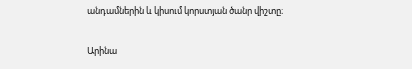անդամներին և կիսում կորստյան ծանր վիշտը։

Արինա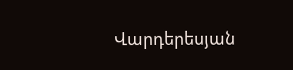Վարդերեսյան